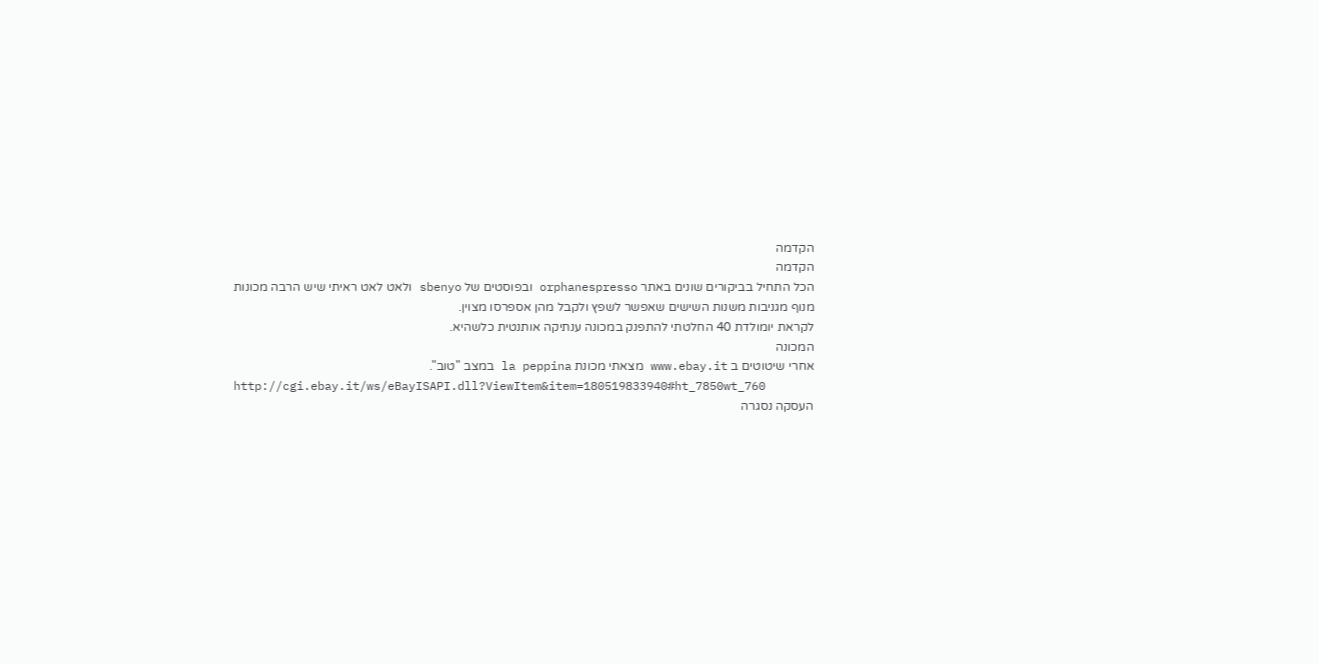הקדמה
הקדמה
הכל התחיל בביקורים שונים באתר orphanespresso ובפוסטים של sbenyo ולאט לאט ראיתי שיש הרבה מכונות מנוף מגניבות משנות השישים שאפשר לשפץ ולקבל מהן אספרסו מצוין.
לקראת יומולדת 40 החלטתי להתפנק במכונה ענתיקה אותנטית כלשהיא.
המכונה
אחרי שיטוטים ב www.ebay.it מצאתי מכונת la peppina במצב "טוב".
http://cgi.ebay.it/ws/eBayISAPI.dll?ViewItem&item=180519833940#ht_7850wt_760
העסקה נסגרה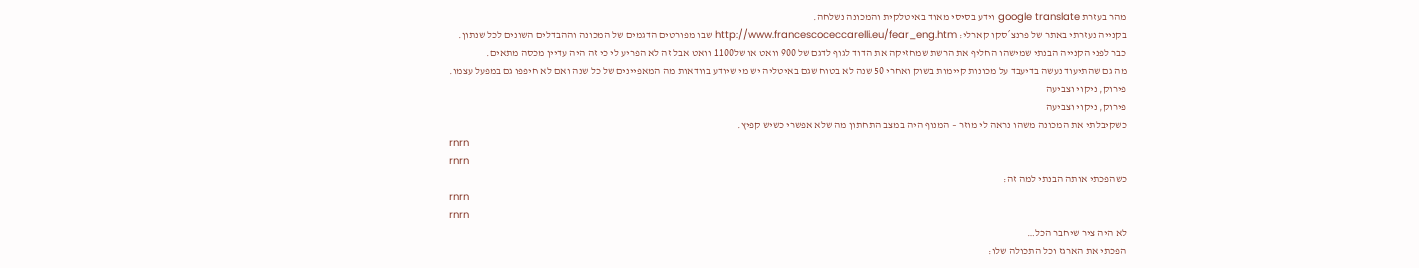מהר בעזרת google translate וידע בסיסי מאוד באיטלקית והמכונה נשלחה.
בקנייה נעזרתי באתר של פרנצ´סקו קארלי: http://www.francescoceccarelli.eu/fear_eng.htm שבו מפורטים הדגמים של המכונה וההבדלים השונים לכל שנתון.
כבר לפני הקנייה הבנתי שמישהו החליף את הרשת שמחזיקה את הדוד לגוף לדגם של 900 וואט או של1100 וואט אבל זה לא הפריע לי כי זה היה עדיין מכסה מתאים.
מה גם שהתיעוד נעשה בדיעבד על מכונות קיימות בשוק ואחרי 50 שנה לא בטוח שגם באיטליה יש מי שיודע בוודאות מה המאפיינים של כל שנה ואם לא חיפפו גם במפעל עצמו.
פירוק, ניקוי וצביעה
פירוק, ניקוי וצביעה
כשקיבלתי את המכונה משהו נראה לי מוזר – המנוף היה במצב התחתון מה שלא אפשרי כשיש קפיץ.
rnrn
rnrn
כשהפכתי אותה הבנתי למה זה:
rnrn
rnrn
לא היה ציר שיחבר הכל…
הפכתי את הארגז וכל התכולה שלו: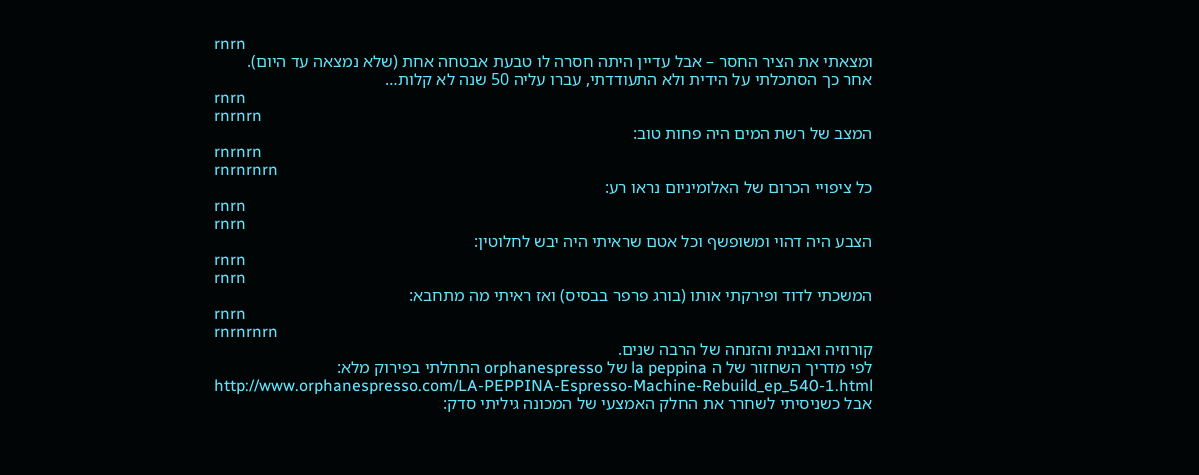rnrn
ומצאתי את הציר החסר – אבל עדיין היתה חסרה לו טבעת אבטחה אחת (שלא נמצאה עד היום).
אחר כך הסתכלתי על הידית ולא התעודדתי, עברו עליה 50 שנה לא קלות…
rnrn
rnrnrn
המצב של רשת המים היה פחות טוב:
rnrnrn
rnrnrnrn
כל ציפויי הכרום של האלומיניום נראו רע:
rnrn
rnrn
הצבע היה דהוי ומשופשף וכל אטם שראיתי היה יבש לחלוטין:
rnrn
rnrn
המשכתי לדוד ופירקתי אותו (בורג פרפר בבסיס) ואז ראיתי מה מתחבא:
rnrn
rnrnrnrn
קורוזיה ואבנית והזנחה של הרבה שנים.
לפי מדריך השחזור של ה la peppina של orphanespresso התחלתי בפירוק מלא:
http://www.orphanespresso.com/LA-PEPPINA-Espresso-Machine-Rebuild_ep_540-1.html
אבל כשניסיתי לשחרר את החלק האמצעי של המכונה גיליתי סדק: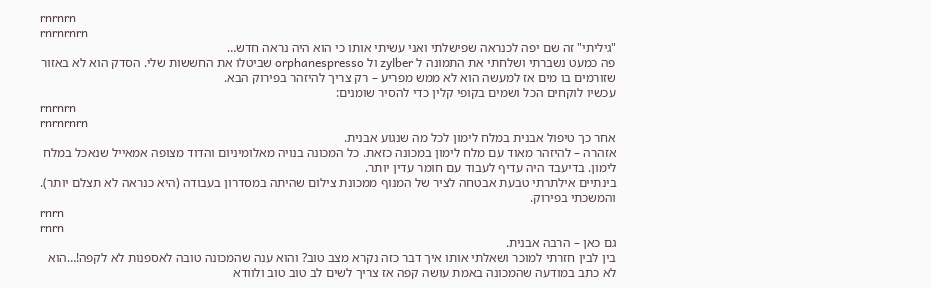rnrnrn
rnrnrnrn
"גיליתי" זה שם יפה לכנראה שפישלתי ואני עשיתי אותו כי הוא היה נראה חדש…
פה כמעט נשברתי ושלחתי את התמונה ל zylber ול orphanespresso שביטלו את החששות שלי. הסדק הוא לא באזור שזורמים בו מים אז למעשה הוא לא ממש מפריע – רק צריך להיזהר בפירוק הבא.
עכשיו לוקחים הכל ושמים בקופי קלין כדי להסיר שומנים:
rnrnrn
rnrnrnrn
אחר כך טיפול אבנית במלח לימון לכל מה שנגוע אבנית.
אזהרה – להיזהר מאוד עם מלח לימון במכונה כזאת. כל המכונה בנויה מאלומיניום והדוד מצופה אמאייל שנאכל במלח לימון. בדיעבד היה עדיף לעבוד עם חומר עדין יותר.
בינתיים אילתרתי טבעת אבטחה לציר של המנוף ממכונת צילום שהיתה במסדרון בעבודה (היא כנראה לא תצלם יותר). והמשכתי בפירוק.
rnrn
rnrn
גם כאן – הרבה אבנית.
בין לבין חזרתי למוכר ושאלתי אותו איך דבר כזה נקרא מצב טוב? והוא ענה שהמכונה טובה לאספנות לא לקפה!…הוא לא כתב במודעה שהמכונה באמת עושה קפה אז צריך לשים לב טוב טוב ולוודא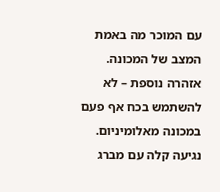עם המוכר מה באמת המצב של המכונה.
אזהרה נוספת – לא להשתמש בכח אף פעם במכונה מאלומיניום. נגיעה קלה עם מברג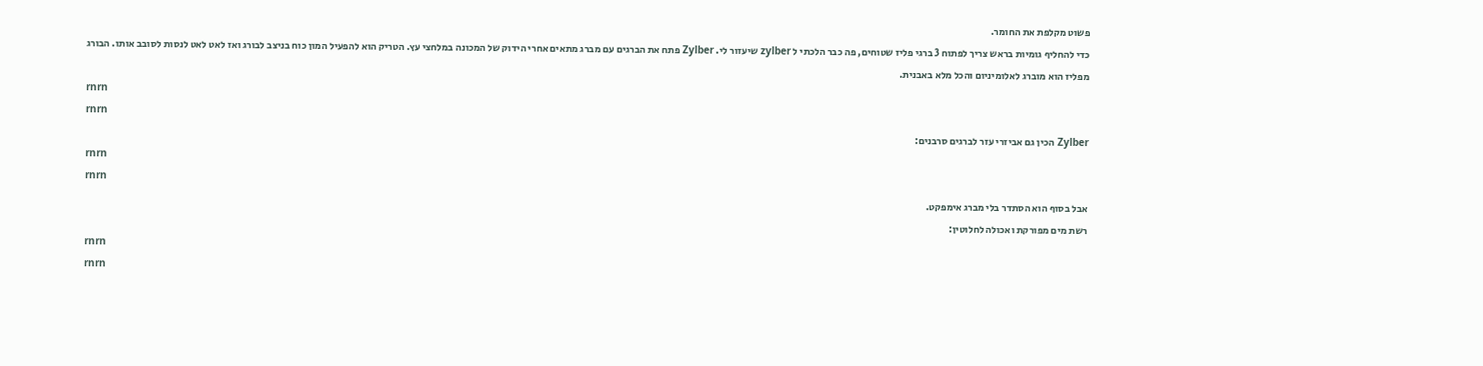פשוט מקלפת את החומר.
כדי להחליף גומיות בראש צריך לפתוח 3 ברגי פליז שטוחים, פה כבר הלכתי ל zylber שיעזור לי. Zylber פתח את הברגים עם מברג מתאים אחרי הידוק של המכונה במלחצי עץ. הטריק הוא להפעיל המון כוח בניצב לבורג ואז לאט לאט לנסות לסובב אותו. הבורג מפליז הוא מוברג לאלומיניום והכל מלא באבנית.
rnrn
rnrn
Zylber הכין גם אביזרי עזר לברגים סרבנים:
rnrn
rnrn
אבל בסוף הוא הסתדר בלי מברג אימפקט.
רשת מים מפורקת ואכולה לחלוטין:
rnrn
rnrn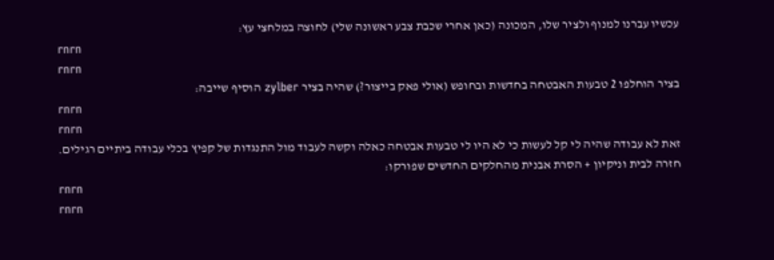עכשיו עברנו למנוף ולציר שלו, המכונה (כאן אחרי שכבת צבע ראשונה שלי) לחוצה במלחצי עץ:
rnrn
rnrn
בציר הוחלפו 2 טבעות האבטחה בחדשות ובחופש (אולי פאק בייצור?) שהיה בציר zylber הוסיף שייבה:
rnrn
rnrn
זאת לא עבודה שהיה לי קל לעשות כי לא היו לי טבעות אבטחה כאלה וקשה לעבוד מול התנגדות של קפיץ בכלי עבודה ביתיים רגילים.
חזרה לבית וניקיון + הסרת אבנית מהחלקים החדשים שפורקו:
rnrn
rnrn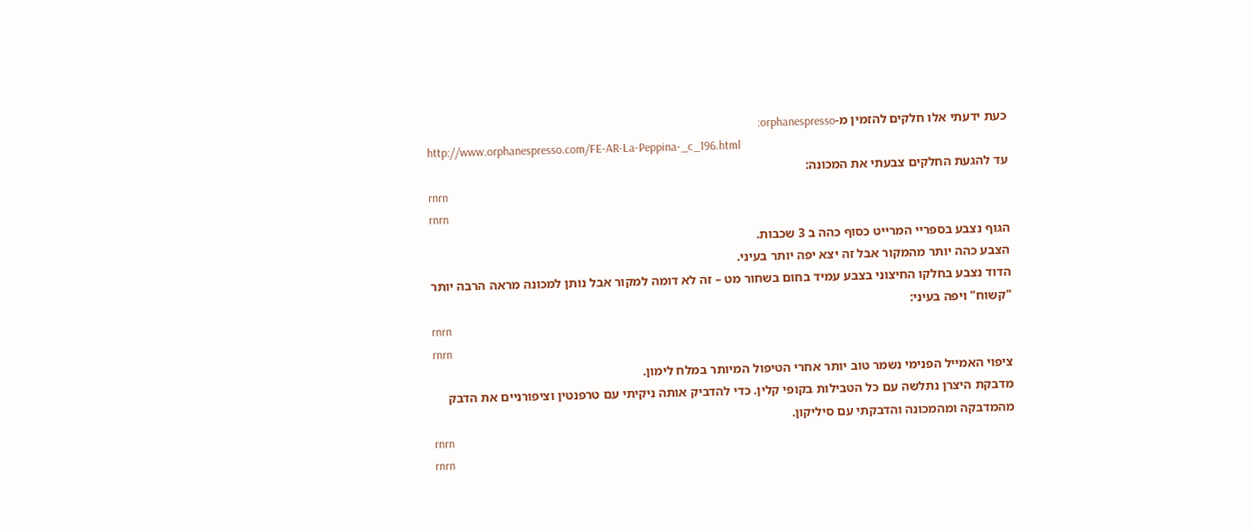כעת ידעתי אלו חלקים להזמין מ-orphanespresso:
http://www.orphanespresso.com/FE-AR-La-Peppina-_c_196.html
עד להגעת החלקים צבעתי את המכונה:
rnrn
rnrn
הגוף נצבע בספריי המרייט כסוף כהה ב 3 שכבות.
הצבע כהה יותר מהמקור אבל זה יצא יפה יותר בעיני.
הדוד נצבע בחלקו החיצוני בצבע עמיד בחום בשחור מט – זה לא דומה למקור אבל נותן למכונה מראה הרבה יותר "קשוח" ויפה בעיני:
rnrn
rnrn
ציפוי האמייל הפנימי נשמר טוב יותר אחרי הטיפול המיותר במלח לימון.
מדבקת היצרן נתלשה עם כל הטבילות בקופי קלין. כדי להדביק אותה ניקיתי עם טרפנטין וציפורניים את הדבק מהמדבקה ומהמכונה והדבקתי עם סיליקון.
rnrn
rnrn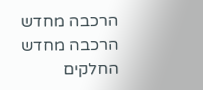הרכבה מחדש
הרכבה מחדש
החלקים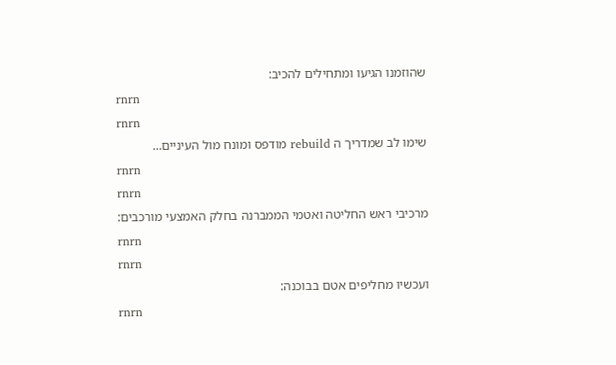שהוזמנו הגיעו ומתחילים להכיב:
rnrn
rnrn
שימו לב שמדריך ה rebuild מודפס ומונח מול העיניים…
rnrn
rnrn
מרכיבי ראש החליטה ואטמי הממברנה בחלק האמצעי מורכבים:
rnrn
rnrn
ועכשיו מחליפים אטם בבוכנה:
rnrn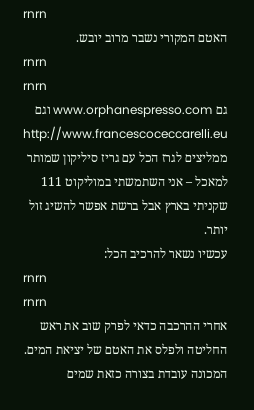rnrn
האטם המקורי נשבר מרוב יובש.
rnrn
rnrn
גם www.orphanespresso.com וגם http://www.francescoceccarelli.eu ממליצים לגרז הכל עם גריז סיליקון שמותר למאכל – אני השתמשתי במוליקוט 111 שקניתי בארץ אבל ברשת אפשר להשיג זול יותר.
עכשיו נשאר להרכיב הכל:
rnrn
rnrn
אחרי ההרכבה כדאי לפרק שוב את ראש החליטה ולפלס את האטם של יציאת המים.
המכונה עובדת בצורה כזאת שמים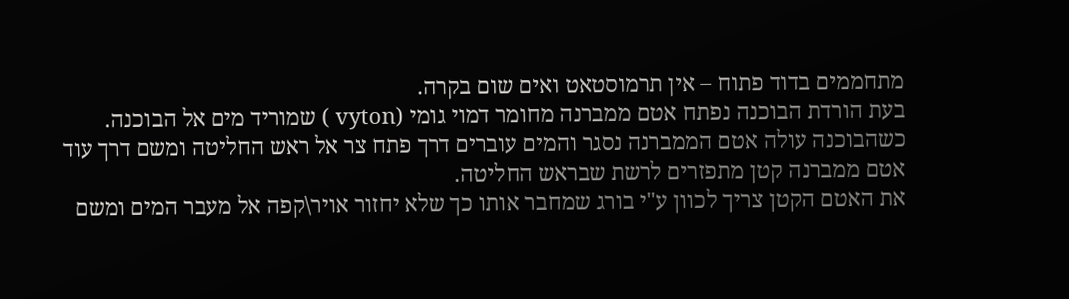מתחממים בדוד פתוח – אין תרמוסטאט ואים שום בקרה.
בעת הורדת הבוכנה נפתח אטם ממברנה מחומר דמוי גומי (vyton ) שמוריד מים אל הבוכנה.
כשהבוכנה עולה אטם הממברנה נסגר והמים עוברים דרך פתח צר אל ראש החליטה ומשם דרך עוד אטם ממברנה קטן מתפזרים לרשת שבראש החליטה.
את האטם הקטן צריך לכוון ע"י בורג שמחבר אותו כך שלא יחזור אויר\קפה אל מעבר המים ומשם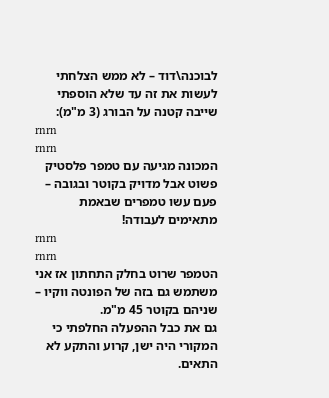לבוכנה\דוד – לא ממש הצלחתי לעשות את זה עד שלא הוספתי שייבה קטנה על הבורג (3 מ"מ):
rnrn
rnrn
המכונה מגיעה עם טמפר פלסטיק פשוט אבל מדויק בקוטר ובגובה – פעם עשו טמפרים שבאמת מתאימים לעבודה!
rnrn
rnrn
הטמפר שרוט בחלק התחתון אז אני משתמש גם בזה של הפונטה ווקיו – שניהם בקוטר 45 מ"מ.
גם את כבל ההפעלה החלפתי כי המקורי היה ישן, קרוע והתקע לא התאים.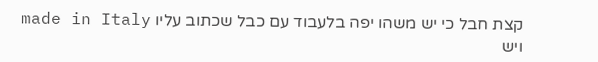קצת חבל כי יש משהו יפה בלעבוד עם כבל שכתוב עליו made in Italy ויש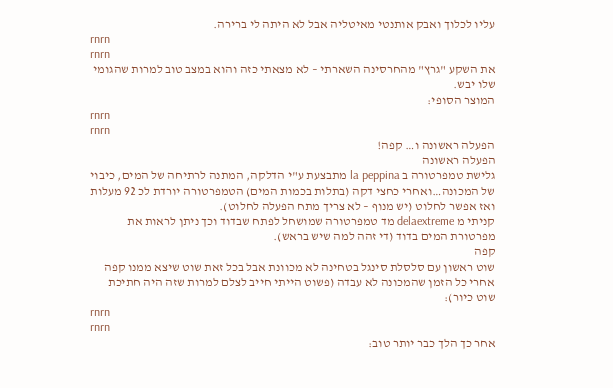עליו לכלוך ואבק אותנטי מאיטליה אבל לא היתה לי ברירה.
rnrn
rnrn
את השקע "גרץ" מהחרסינה השארתי – לא מצאתי כזה והוא במצב טוב למרות שהגומי שלו יבש.
המוצר הסופי:
rnrn
rnrn
הפעלה ראשונה ו… קפה!
הפעלה ראשונה
גלישת טמפרטורה ב la peppina מתבצעת ע"י הדלקה, המתנה לרתיחה של המים, כיבוי של המכונה…ואחרי כחצי דקה (בתלות בכמות המים) הטמפרטורה יורדת לכ 92 מעלות ואז אפשר לחלוט (יש מנוף – לא צריך מתח הפעלה לחלוט).
קניתי מ delaextreme מד טמפרטורה שמושחל לפתח שבדוד וכך ניתן לראות את מפרטורת המים בדוד (די זהה למה שיש בראש).
קפה
שוט ראשון עם סלסלת סינגל בטחינה לא מכוונת אבל בכל זאת שוט שיצא ממנו קפה אחרי כל הזמן שהמכונה לא עבדה (פשוט הייתי חייב לצלם למרות שזה היה חתיכת שוט כיור):
rnrn
rnrn
אחר כך הלך כבר יותר טוב: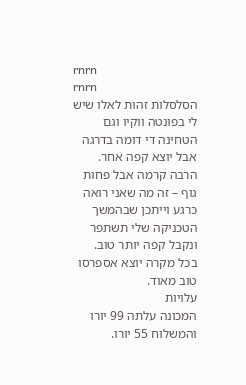rnrn
rnrn
הסלסלות זהות לאלו שיש לי בפונטה ווקיו וגם הטחינה די דומה בדרגה אבל יוצא קפה אחר.
הרבה קרמה אבל פחות גוף – זה מה שאני רואה כרגע וייתכן שבהמשך הטכניקה שלי תשתפר ונקבל קפה יותר טוב.
בכל מקרה יוצא אספרסו טוב מאוד.
עלויות
המכונה עלתה 99 יורו והמשלוח 55 יורו.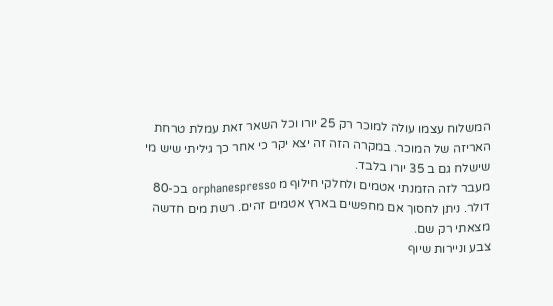המשלוח עצמו עולה למוכר רק 25 יורו וכל השאר זאת עמלת טרחת האריזה של המוכר. במקרה הזה זה יצא יקר כי אחר כך גיליתי שיש מי שישלח גם ב 35 יורו בלבד.
מעבר לזה הזמנתי אטמים ולחלקי חילוף מ orphanespresso בכ-80 דולר. ניתן לחסוך אם מחפשים בארץ אטמים זהים. רשת מים חדשה מצאתי רק שם.
צבע וניירות שיוף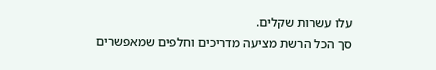עלו עשרות שקלים.
סך הכל הרשת מציעה מדריכים וחלפים שמאפשרים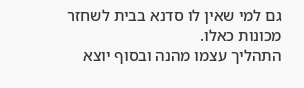גם למי שאין לו סדנא בבית לשחזר מכונות כאלו.
התהליך עצמו מהנה ובסוף יוצא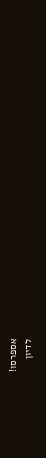אספרסו!
לדיון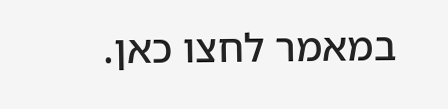במאמר לחצו כאן.